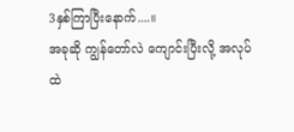3နှစ်ကြာပြီးနောက်....။
အခုဆို ကျွန်တော်လဲ ကျောင်းပြီးလို့ အလုပ်ထဲ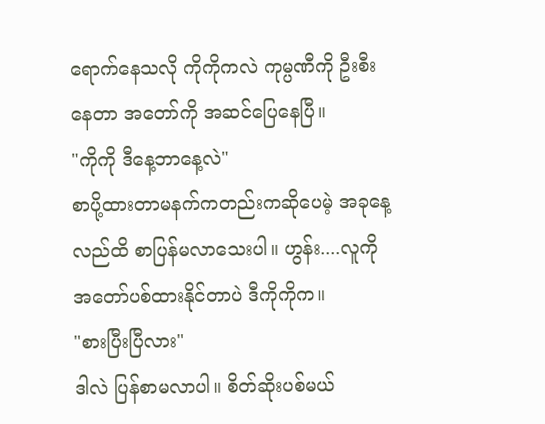ရောက်နေသလို ကိုကိုကလဲ ကုမ္ပဏီကို ဦးစီးနေတာ အတော်ကို အဆင်ပြေနေပြီ။
"ကိုကို ဒီနေ့ဘာနေ့လဲ"
စာပို့ထားတာမနက်ကတည်းကဆိုပေမဲ့ အခုနေ့လည်ထိ စာပြန်မလာသေးပါ။ ဟွန်း....လူကို အတော်ပစ်ထားနိုင်တာပဲ ဒီကိုကိုက။
"စားပြီးပြီလား"
ဒါလဲ ပြန်စာမလာပါ။ စိတ်ဆိုးပစ်မယ်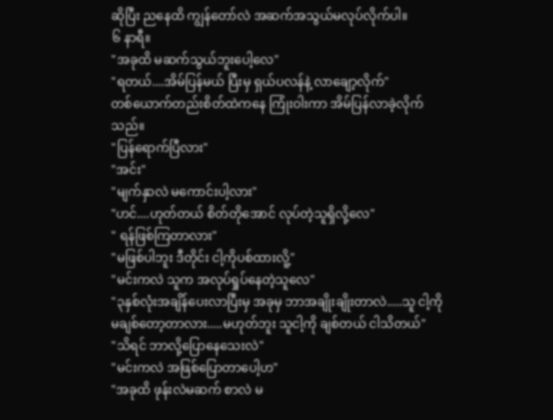ဆိုပြီး ညနေထိ ကျွန်တော်လဲ အဆက်အသွယ်မလုပ်လိုက်ပါ။
၆ နာရီ။
"အခုထိ မဆက်သွယ်ဘူးပေါ့လေ"
"ရတယ်....အိမ်ပြန်မယ် ပြီးမှ ရှယ်ပလန်နဲ့ လာချော့လိုက်"
တစ်ယောက်တည်းစိတ်ထဲကနေ ကြုံးဝါးကာ အိမ်ပြန်လာခဲ့လိုက်သည်။
"ပြန်ရောက်ပြီလား"
"အင်း"
"မျက်နှာလဲ မကောင်းပါ့လား"
"ဟင်....ဟုတ်တယ် စိတ်တိုအောင် လုပ်တဲ့သူရှိလို့လေ"
" ရန်ဖြစ်ကြတာလား"
"မဖြစ်ပါဘူး ဒီတိုင်း ငါ့ကိုပစ်ထားလိူ့"
"မင်းကလဲ သူက အလုပ်ရှုပ်နေတဲ့သူလေ"
"၃နှစ်လုံးအချိန်ပေးလာပြီးမှ အခုမှ ဘာအချိုးချိုးတာလဲ.....သူ ငါ့ကို မချစ်တော့တာလား.....မဟုတ်ဘူး သူငါ့ကို ချစ်တယ် ငါသိတယ်"
"သိရင် ဘာလို့ပြောနေသေးလဲ"
"မင်းကလဲ အဖြစ်ပြောတာပေါ့ဟ"
"အခုထိ ဖုန်းလဲမဆက် စာလဲ မ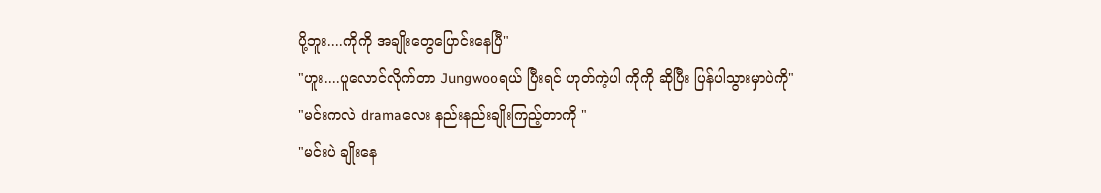ပို့ဘူး....ကိုကို အချိုးတွေပြောင်းနေပြီ"
"ဟူး....ပူလောင်လိုက်တာ Jungwooရယ် ပြီးရင် ဟုတ်ကဲ့ပါ ကိုကို ဆိုပြီး ပြန်ပါသွားမှာပဲကို"
"မင်းကလဲ dramaလေး နည်းနည်းချိုးကြည့်တာကို "
"မင်းပဲ ချိုးနေ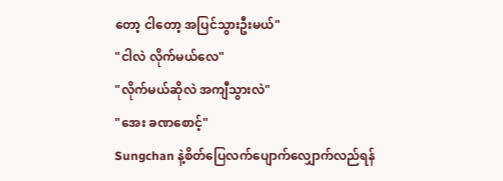တော့ ငါတော့ အပြင်သွားဦးမယ်"
"ငါလဲ လိုက်မယ်လေ"
"လိုက်မယ်ဆိုလဲ အကျီသွားလဲ"
"အေး ခဏစောင့်"
Sungchan နဲ့စိတ်ပြေလက်ပျောက်လျှောက်လည်ရန်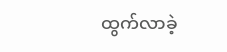ထွက်လာခဲ့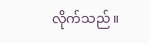လိုက်သည်။